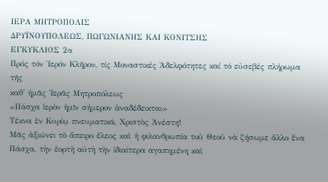ΙΕΡΑ ΜΗΤΡΟΠΟΛΙΣ
ΔΡΥΪΝΟΥΠΟΛΕΩΣ, ΠΩΓΩΝΙΑΝΗΣ ΚΑΙ ΚΟΝITΣHΣ
ΕΓΚΥΚΛΙΟΣ 2α
Πρός τόν Ἱερόν Κλῆρον, τίς Μοναστικές Ἀδελφότητες καί τό εὐσεβές πλήρωμα τῆς
καθ' ἡμᾶς Ἱερᾶς Μητροπόλεως
«Πάσχα ἱερὸν ἡμῖν σήμερον ἀναδέδεικται»
Τέκνα ἐν Κυρίῳ πνευματικά, Χριστὸς Ἀνέστη!
Μᾶς ἀξιώνει τὸ ἄπειρο ἔλεος καὶ ἡ φιλανθρωπία τοῦ Θεοῦ νὰ ζήσωμε ἄλλο ἕνα Πάσχα, τὴν ἑορτὴ αὐτὴ τὴν ἰδιαίτερα αγαπημένη καὶ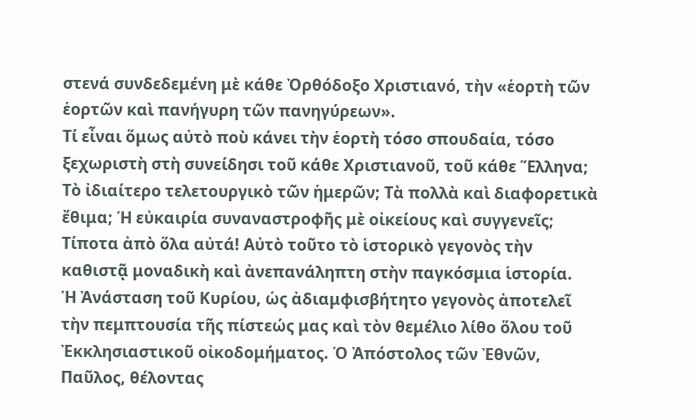στενά συνδεδεμένη μὲ κάθε Ὀρθόδοξο Χριστιανό, τὴν «ἑορτὴ τῶν ἑορτῶν καὶ πανήγυρη τῶν πανηγύρεων».
Τί εἶναι ὅμως αὐτὸ ποὺ κάνει τὴν ἑορτὴ τόσο σπουδαία, τόσο ξεχωριστὴ στὴ συνείδησι τοῦ κάθε Χριστιανοῦ, τοῦ κάθε Ἕλληνα; Τὸ ἰδιαίτερο τελετουργικὸ τῶν ἡμερῶν; Τὰ πολλὰ καὶ διαφορετικὰ ἔθιμα; Ἡ εὐκαιρία συναναστροφῆς μὲ οἰκείους καὶ συγγενεῖς; Τίποτα ἀπὸ ὅλα αὐτά! Αὐτὸ τοῦτο τὸ ἱστορικὸ γεγονὸς τὴν καθιστᾷ μοναδικὴ καὶ ἀνεπανάληπτη στὴν παγκόσμια ἱστορία.
Ἡ Ἀνάσταση τοῦ Κυρίου, ὡς ἀδιαμφισβήτητο γεγονὸς ἀποτελεῖ τὴν πεμπτουσία τῆς πίστεώς μας καὶ τὸν θεμέλιο λίθο ὅλου τοῦ Ἐκκλησιαστικοῦ οἰκοδομήματος. Ὁ Ἀπόστολος τῶν Ἐθνῶν, Παῦλος, θέλοντας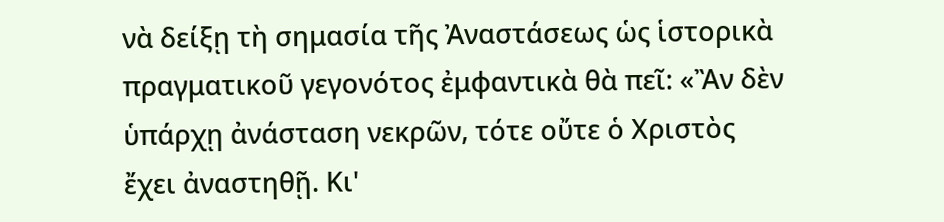νὰ δείξῃ τὴ σημασία τῆς Ἀναστάσεως ὡς ἱστορικὰ πραγματικοῦ γεγονότος ἐμφαντικὰ θὰ πεῖ: «Ἂν δὲν ὑπάρχῃ ἀνάσταση νεκρῶν, τότε οὔτε ὁ Χριστὸς ἔχει ἀναστηθῇ. Κι'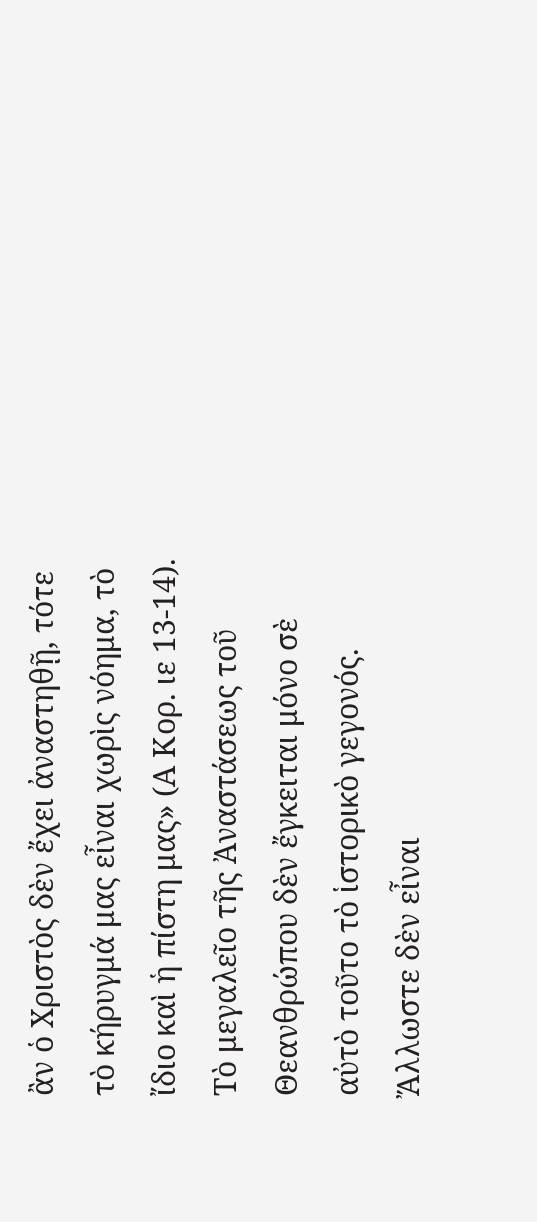ἂν ὁ Χριστὸς δὲν ἔχει ἀναστηθῇ, τότε τὸ κήρυγμά μας εἶναι χωρὶς νόημα, τὸ ἴδιο καὶ ἡ πίστη μας» (Α Κορ. ιε 13-14).
Τὸ μεγαλεῖο τῆς Ἀναστάσεως τοῦ Θεανθρώπου δὲν ἔγκειται μόνο σὲ αὐτὸ τοῦτο τὸ ἱστορικὸ γεγονός. Ἄλλωστε δὲν εἶναι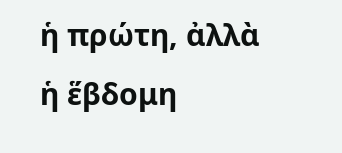ἡ πρώτη, ἀλλὰ ἡ ἕβδομη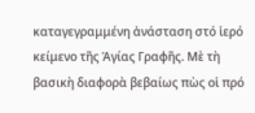καταγεγραμμένη ἀνάσταση στό ἱερό κείμενο τῆς Ἁγίας Γραφῆς. Μὲ τὴ βασικὴ διαφορὰ βεβαίως πὼς οἱ πρό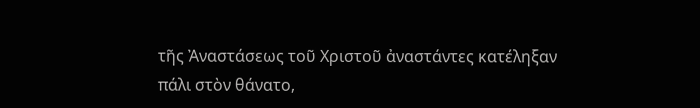τῆς Ἀναστάσεως τοῦ Χριστοῦ ἀναστάντες κατέληξαν πάλι στὸν θάνατο,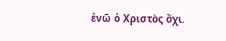ἐνῶ ὁ Χριστὸς ὄχι.